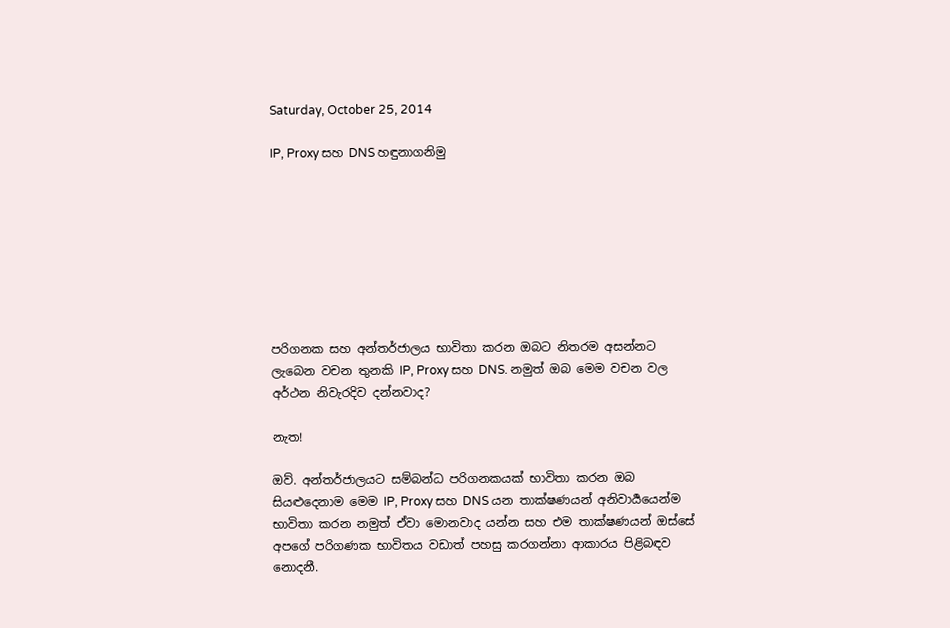Saturday, October 25, 2014

IP, Proxy සහ DNS හඳුනාගනිමු








පරිගනක සහ අන්තර්ජාලය භාවිතා කරන ඔබට නිතරම අසන්නට ලැබෙන වචන තුනකි IP, Proxy සහ DNS. නමුත් ඔබ මෙම වචන වල අර්ථන නිවැරදිව දන්නවාද?

නැත!

ඔව්. අන්තර්ජාලයට සම්බන්ධ පරිගනකයක් භාවිතා කරන ඔබ සියළුදෙනාම මෙම IP, Proxy සහ DNS යන තාක්ෂණයන් අනිවාර්‍යයෙන්ම භාවිතා කරන නමුත් ඒවා මොනවාද යන්න සහ එම තාක්ෂණයන් ඔස්සේ අපගේ පරිගණක භාවිතය වඩාත් පහසු කරගන්නා ආකාරය පිළිබඳව නොදනී.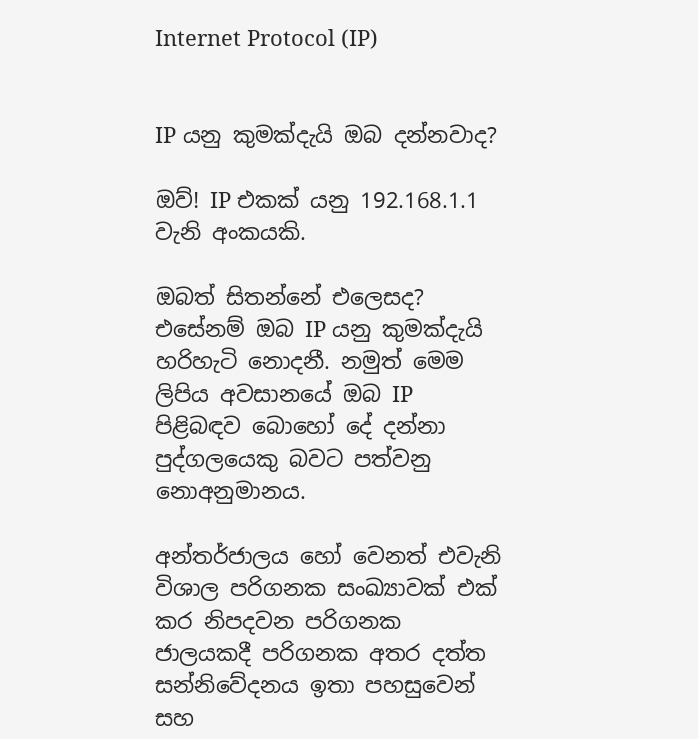Internet Protocol (IP)


IP යනු කුමක්දැයි ඔබ දන්නවාද?

ඔව්! IP එකක් යනු 192.168.1.1 වැනි අංකයකි.

ඔබත් සිතන්නේ එලෙසද? එසේනම් ඔබ IP යනු කුමක්දැයි හරිහැටි නොදනී. නමුත් මෙම ලිපිය අවසානයේ ඔබ IP පිළිබඳව බොහෝ දේ දන්නා පුද්ගලයෙකු බවට පත්වනු නොඅනුමානය.

අන්තර්ජාලය හෝ වෙනත් එවැනි විශාල පරිගනක සංඛ්‍යාවක් එක් කර නිපදවන පරිගනක ජාලයකදී පරිගනක අතර දත්ත සන්නිවේදනය ඉතා පහසුවෙන් සහ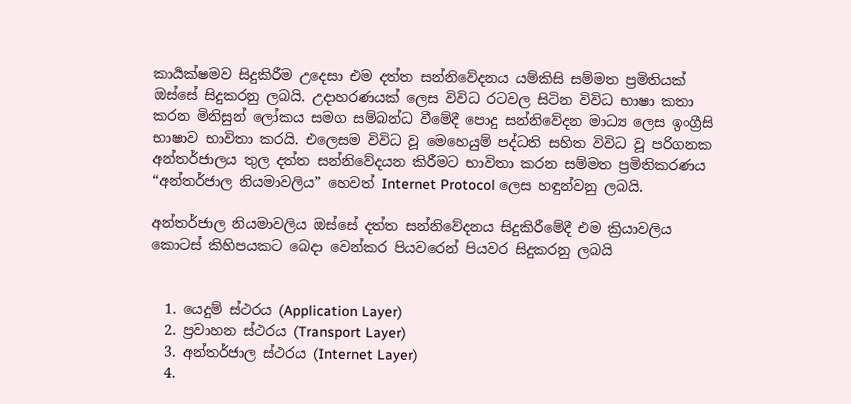කාර්‍යක්ෂමව සිදුකිරීම උදෙසා එම දත්ත සන්නිවේදනය යම්කිසි සම්මත ප්‍රමිතියක් ඔස්සේ සිදුකරනු ලබයි. උදාහරණයක් ලෙස විවිධ රටවල සිටින විවිධ භාෂා කතා කරන මිනිසුන් ලෝකය සමග සම්බන්ධ වීමේදී පොදු සන්නිවේදන මාධ්‍ය ලෙස ඉංග්‍රීසි භාෂාව භාවිතා කරයි. එලෙසම විවිධ වූ මෙහෙයුම් පද්ධති සහිත විවිධ වූ පරිගනක අන්තර්ජාලය තුල දත්ත සන්නිවේදයන කිරීමට භාවිතා කරන සම්මත ප්‍රමිතිකරණය “අන්තර්ජාල නියමාවලිය” හෙවත් Internet Protocol ලෙස හඳුන්වනු ලබයි.

අන්තර්ජාල නියමාවලිය ඔස්සේ දත්ත සන්නිවේදනය සිදුකිරීමේදී එම ක්‍රියාවලිය කොටස් කිහිපයකට බෙදා වෙන්කර පියවරෙන් පියවර සිදුකරනු ලබයි


  1. යෙදුම් ස්ථරය (Application Layer)
  2. ප්‍රවාහන ස්ථරය (Transport Layer)
  3. අන්තර්ජාල ස්ථරය (Internet Layer)
  4.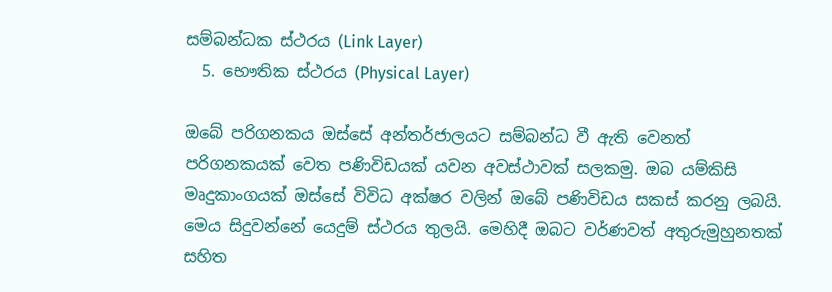සම්බන්ධක ස්ථරය (Link Layer)
  5. භෞතික ස්ථරය (Physical Layer)

ඔබේ පරිගනකය ඔස්සේ අන්තර්ජාලයට සම්බන්ධ වී ඇති වෙනත් පරිගනකයක් වෙත පණිවිඩයක් යවන අවස්ථාවක් සලකමු. ඔබ යම්කිසි මෘදුකාංගයක් ඔස්සේ විවිධ අක්ෂර වලින් ඔබේ පණිවිඩය සකස් කරනු ලබයි. මෙය සිදුවන්නේ යෙදුම් ස්ථරය තුලයි. මෙහිදී ඔබට වර්ණවත් අතුරුමුහුනතක් සහිත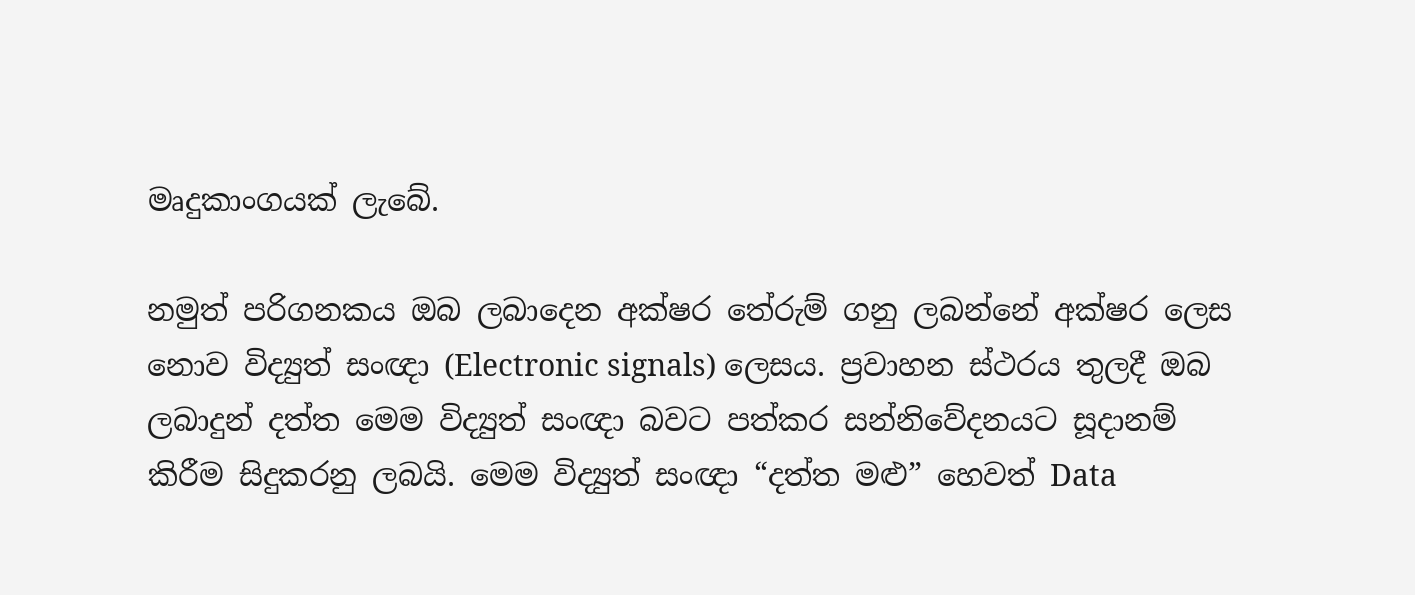මෘදුකාංගයක් ලැබේ.

නමුත් පරිගනකය ඔබ ලබාදෙන අක්ෂර තේරුම් ගනු ලබන්නේ අක්ෂර ලෙස නොව විද්‍යුත් සංඥා (Electronic signals) ලෙසය. ප්‍රවාහන ස්ථරය තුලදී ඔබ ලබාදුන් දත්ත මෙම විද්‍යුත් සංඥා බවට පත්කර සන්නිවේදනයට සූදානම් කිරීම සිදුකරනු ලබයි. මෙම විද්‍යුත් සංඥා “දත්ත මළු” හෙවත් Data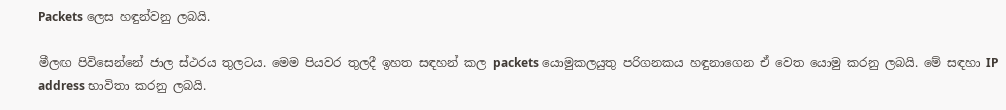Packets ලෙස හඳුන්වනු ලබයි.

මීලඟ පිවිසෙන්නේ ජාල ස්ථරය තුලටය. මෙම පියවර තුලදී ඉහත සඳහන් කල packets යොමුකලයුතු පරිගනකය හඳුනාගෙන ඒ වෙත යොමු කරනු ලබයි. මේ සඳහා IP address භාවිතා කරනු ලබයි.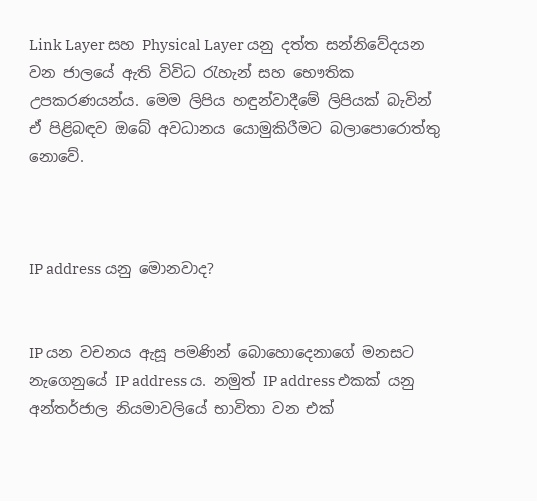Link Layer සහ Physical Layer යනු දත්ත සන්නිවේදයන වන ජාලයේ ඇති විවිධ රැහැන් සහ භෞතික උපකරණයන්ය. මෙම ලිපිය හඳුන්වාදීමේ ලිපියක් බැවින් ඒ පිළිබඳව ඔබේ අවධානය යොමුකිරීමට බලාපොරොත්තු නොවේ.



IP address යනු මොනවාද?


IP යන වචනය ඇසූ පමණින් බොහොදෙනාගේ මනසට නැගෙනුයේ IP address ය. නමුත් IP address එකක් යනු අන්තර්ජාල නියමාවලියේ භාවිතා වන එක්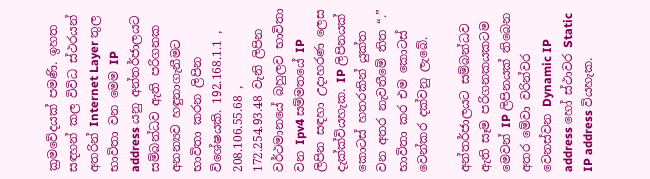ක්‍රමවේදයක් පමණි. ඉහත සඳහන් කල විවිධ ස්ථරයන් අතරින් Internet Layer තුල භාවිතා වන මෙම IP address යනු අන්තර්ජාලයට සම්බන්ධව ඇති පරිගනක අනන්‍යව හඳුනාගැනීමට භාවිතා කරන ලිපින විශේෂයකි. 192.168.1.1 , 208.106.55.68 , 172.254.93.48 වැනි ලිපින වර්ථමානයේ බහුලව භාවිතා වන Ipv4 සම්මතයේ IP ලිපින සඳහා උදාහරණ ලෙස දැක්ක්වියහැක. IP ලිපිනයක් කොටස් හතරකින් යුක්ත වන අතර නැවතීමේ තිත “.” භාවිතා කර එම කොටස් වෙන්කර දක්වනු ලැබේ.

අන්තර්ජාලයට සම්බන්ධව ඇති සෑම පරිගනකයකටම මෙවන් IP ලිපිනයක් තිබෙන අතර මේවා වරින්වර වෙනස්වන Dynamic IP address හෝ ස්ථාවර Static IP address වියහැක.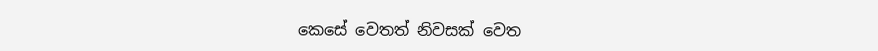කෙසේ වෙතත් නිවසක් වෙත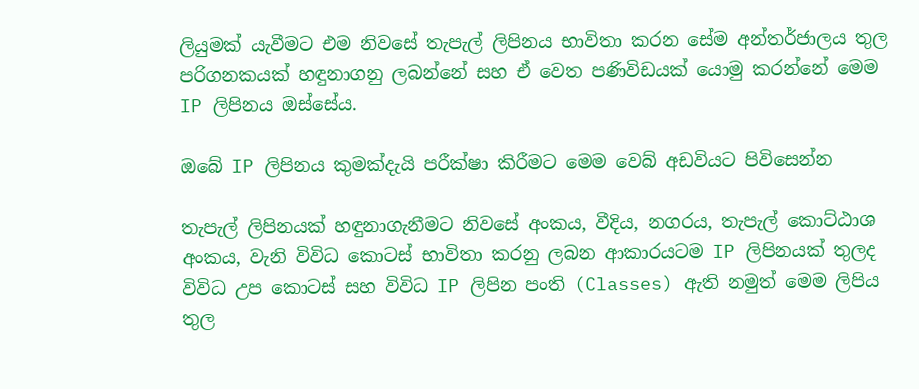ලියුමක් යැවීමට එම නිවසේ තැපැල් ලිපිනය භාවිතා කරන සේම අන්තර්ජාලය තුල පරිගනකයක් හඳුනාගනු ලබන්නේ සහ ඒ වෙත පණිවිඩයක් යොමු කරන්නේ මෙම IP ලිපිනය ඔස්සේය.

ඔබේ IP ලිපිනය කුමක්දැයි පරීක්ෂා කිරීමට මෙම වෙබ් අඩවියට පිවිසෙන්න

තැපැල් ලිපිනයක් හඳුනාගැනීමට නිවසේ අංකය, වීදිය, නගරය, තැපැල් කොට්ඨාශ අංකය, වැනි විවිධ කොටස් භාවිතා කරනු ලබන ආකාරයටම IP ලිපිනයක් තුලද විවිධ උප කොටස් සහ විවිධ IP ලිපින පංති (Classes) ඇති නමුත් මෙම ලිපිය තුල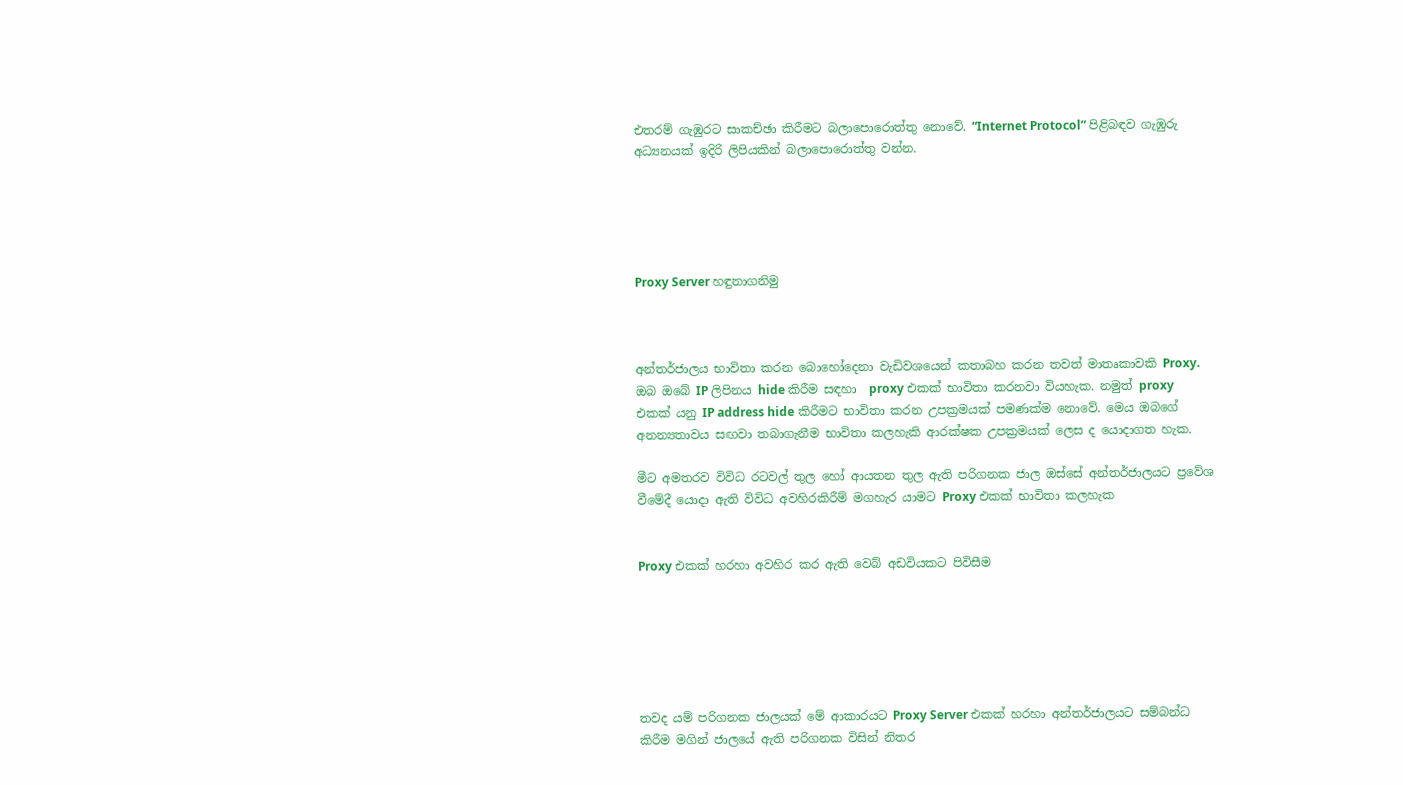එතරම් ගැඹුරට සාකච්ඡා කිරීමට බලාපොරොත්තු නොවේ. “Internet Protocol” පිළිබඳව ගැඹුරු අධ්‍යනයක් ඉදිරි ලිපියකින් බලාපොරොත්තු වන්න.





Proxy Server හඳුනාගනිමු



අන්තර්ජාලය භාවිතා කරන බොහෝදෙනා වැඩිවශයෙන් කතාබහ කරන තවත් මාතෘකාවකි Proxy. ඔබ ඔබේ IP ලිපිනය hide කිරීම සඳහා  proxy එකක් භාවිතා කරනවා වියහැක. නමුත් proxy එකක් යනු IP address hide කිරීමට භාවිතා කරන උපක්‍රමයක් පමණක්ම නොවේ. මෙය ඔබගේ අනන්‍යතාවය සඟවා තබාගැනීම භාවිතා කලහැකි ආරක්ෂක උපක්‍රමයක් ලෙස ද යොදාගත හැක.

මීට අමතරව විවිධ රටවල් තුල හෝ ආයතන තුල ඇති පරිගනක ජාල ඔස්සේ අන්තර්ජාලයට ප්‍රවේශ වීමේදී යොදා ඇති විවිධ අවහිරකිරීම් මගහැර යාමට Proxy එකක් භාවිතා කලහැක


Proxy එකක් හරහා අවහිර කර ඇති වෙබ් අඩවියකට පිවිසීම






තවද යම් පරිගනක ජාලයක් මේ ආකාරයට Proxy Server එකක් හරහා අන්තර්ජාලයට සම්බන්ධ කිරීම මගින් ජාලයේ ඇති පරිගනක විසින් නිතර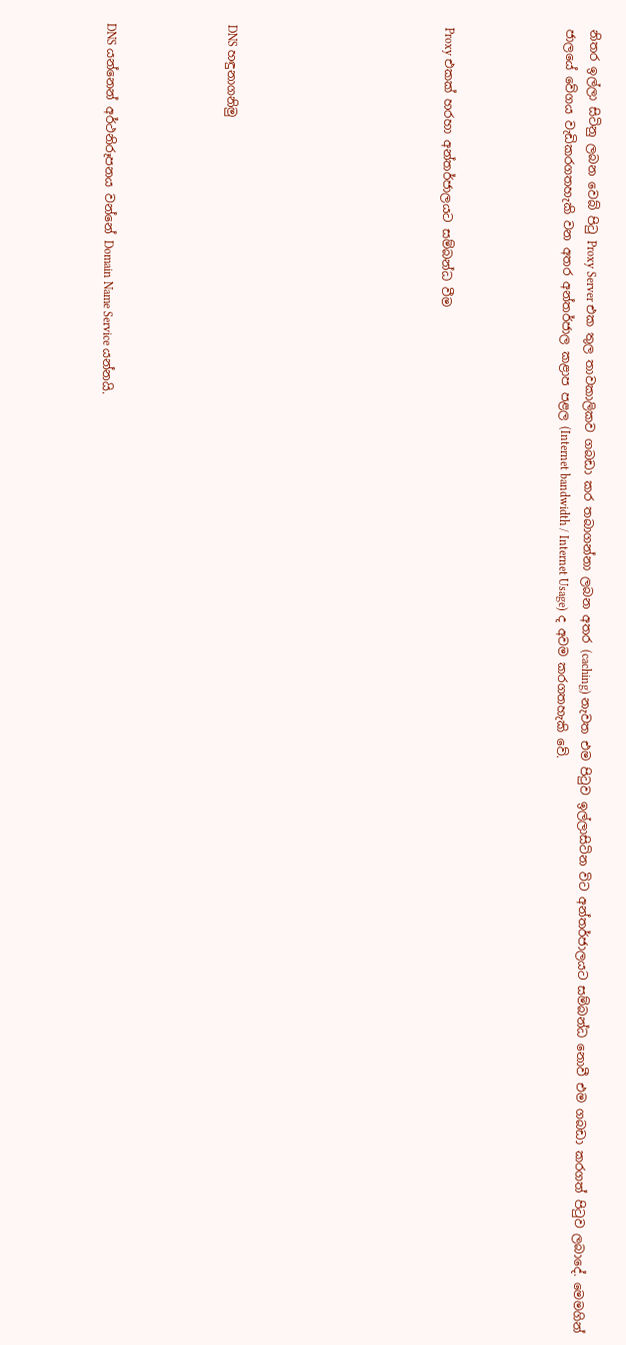නිතර ඉල්ලා සිටිනු ලබන වෙබ් පිටු Proxy Server එක තුල තාවකාලිකව ගබඩා කර තබාගන්නා ලබන අතර (caching) නැවත එම පිටුව ඉල්ලාසිටින විට අන්තර්ජාලයට සම්බන්ධ නොවී එම ගබඩා කරගත් පිටුව ලබාදේ. මෙමගින් ජාලයේ වේගය වැඩිකරගතහැකි වන අතර අන්තර්ජාල කළාප පළල (Internet bandwidth / Internet Usage) ද අවම කරගතහැකි වේ.




Proxy එකක් හරහා අන්තර්ජාලයට සම්බන්ධ වීම








DNS හඳුනාගනිමු




DNS යන්නෙන් අර්ථනිරූපනය වන්නේ Domain Name Service යන්නයි.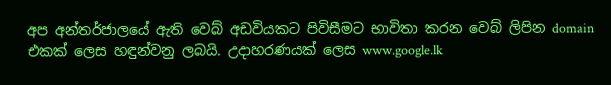අප අන්තර්ජාලයේ ඇති වෙබ් අඩවියකට පිවිසීමට භාවිතා කරන වෙබ් ලිපින domain එකක් ලෙස හඳුන්වනු ලබයි. උදාහරණයක් ලෙස www.google.lk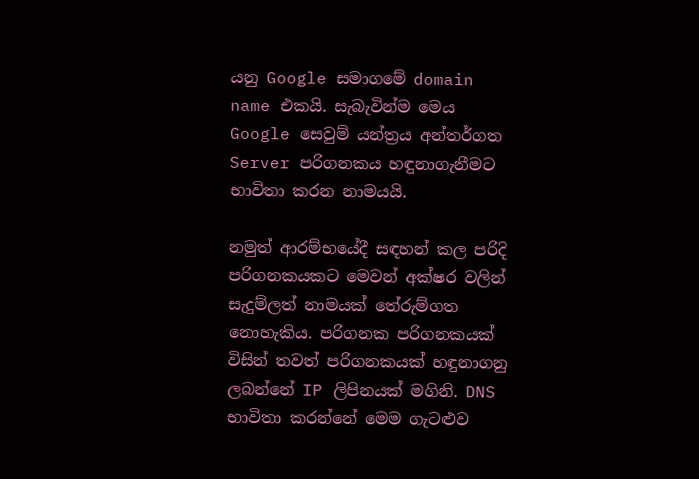යනු Google සමාගමේ domain name එකයි. සැබැවින්ම මෙය Google සෙවුම් යන්ත්‍රය අන්තර්ගත Server පරිගනකය හඳුනාගැනීමට භාවිතා කරන නාමයයි.

නමුත් ආරම්භයේදී සඳහන් කල පරිදි පරිගනකයකට මෙවන් අක්ෂර වලින් සැදුම්ලත් නාමයක් තේරුම්ගත නොහැකිය. පරිගනක පරිගනකයක් විසින් තවත් පරිගනකයක් හඳුනාගනු ලබන්නේ IP ලිපිනයක් මගිනි. DNS භාවිතා කරන්නේ මෙම ගැටළුව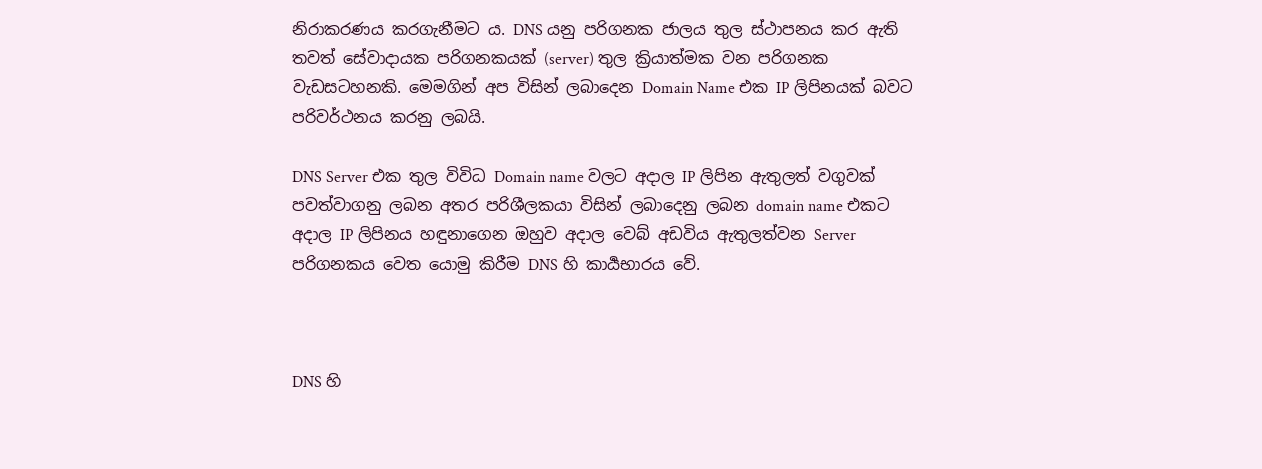නිරාකරණය කරගැනීමට ය. DNS යනු පරිගනක ජාලය තුල ස්ථාපනය කර ඇති තවත් සේවාදායක පරිගනකයක් (server) තුල ක්‍රියාත්මක වන පරිගනක වැඩසටහනකි. මෙමගින් අප විසින් ලබාදෙන Domain Name එක IP ලිපිනයක් බවට පරිවර්ථනය කරනු ලබයි.

DNS Server එක තුල විවිධ Domain name වලට අදාල IP ලිපින ඇතුලත් වගුවක් පවත්වාගනු ලබන අතර පරිශීලකයා විසින් ලබාදෙනු ලබන domain name එකට අදාල IP ලිපිනය හඳුනාගෙන ඔහුව අදාල වෙබ් අඩවිය ඇතුලත්වන Server පරිගනකය වෙත යොමු කිරීම DNS හි කාර්‍යභාරය වේ.



DNS හි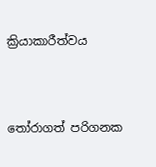ක්‍රියාකාරීත්වය



තෝරාගත් පරිගනක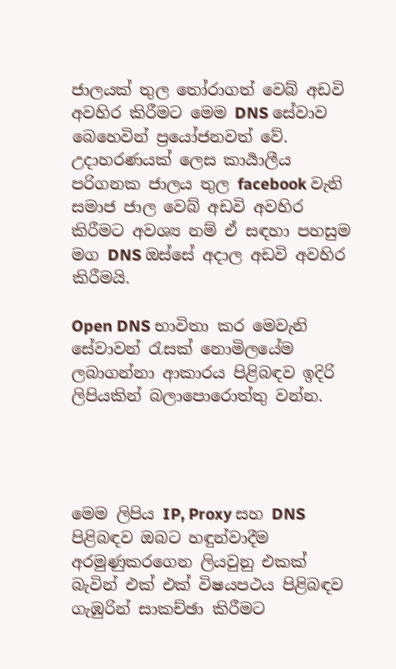ජාලයක් තුල තෝරාගත් වෙබ් අඩවි අවහිර කිරීමට මෙම DNS සේවාව බෙහෙවින් ප්‍රයෝජනවත් වේ. උදාහරණයක් ලෙස කාර්‍යාලීය පරිගනක ජාලය තුල facebook වැනි සමාජ ජාල වෙබ් අඩවි අවහිර කිරීමට අවශ්‍ය නම් ඒ සඳහා පහසුම මග DNS ඔස්සේ අදාල අඩවි අවහිර කිරීමයි.

Open DNS භාවිතා කර මෙවැනි සේවාවන් රැසක් නොමිලයේම ලබාගන්නා ආකාරය පිළිබඳව ඉදිරි ලිපියකින් බලාපොරොත්තු වන්න.




මෙම ලිපිය IP, Proxy සහ DNS පිළිබඳව ඔබට හඳුන්වාදීම අරමුණුකරගෙන ලියවුනු එකක් බැවින් එක් එක් විෂයපථය පිළිබඳව ගැඹුරින් සාකච්ඡා කිරීමට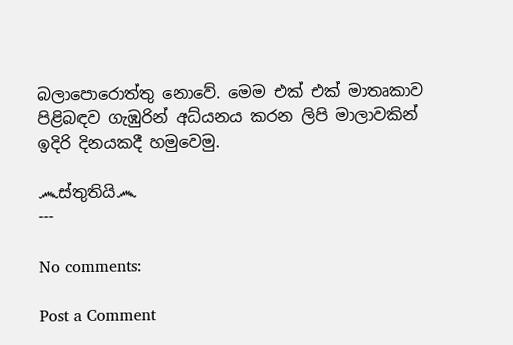බලාපොරොත්තු නොවේ. මෙම එක් එක් මාතෘකාව පිළිබඳව ගැඹුරින් අධ්යනය කරන ලිපි මාලාවකින් ඉදිරි දිනයකදී හමුවෙමු.

෴ස්තුතියි෴
---

No comments:

Post a Comment